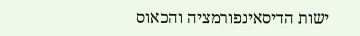ישות הדיסאינפורמציה והכאוס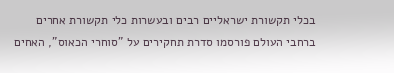בכלי תקשורת ישראליים רבים ובעשרות כלי תקשורת אחרים ברחבי העולם פורסמו סדרת תחקירים על "סוחרי הכאוס", האחים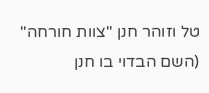טל וזוהר חנן "צוות חורחה" (השם הבדוי בו חנן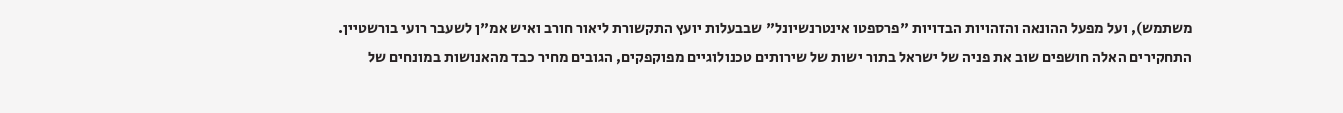משתמש), ועל מפעל ההונאה והזהויות הבדויות "פרספטו אינטרנשיונל" שבבעלות יועץ התקשורת ליאור חורב ואיש אמ"ן לשעבר רועי בורשטיין.
התחקירים האלה חושפים שוב את פניה של ישראל בתור ישות של שירותים טכנולוגיים מפוקפקים, הגובים מחיר כבד מהאנושות במונחים של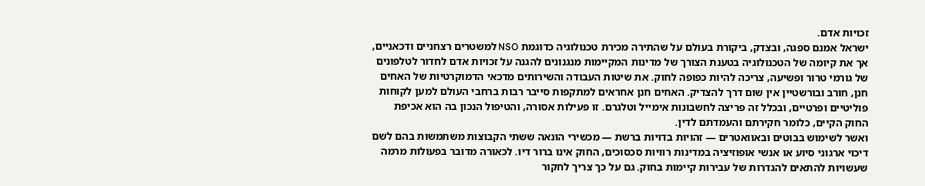זכויות אדם.
ישראל אמנם ספגה, ובצדק, ביקורת בעולם על שהתירה מכירת טכנולוגיה כדוגמת NSO למשטרים רצחניים ודכאניים, אך את קיומה של הטכנולוגיה בטענת הצורך של מדינות המקיימות מנגנונים להגנה על זכויות אדם לחדור לטלפונים של גורמי טרור ופשיעה, צריכה להיות כפופה לחוק. את שיטות העבודה והשירותים מדכאי הדמוקרטיות של האחים חנן, חורב ובורשטיין אין שום דרך להצדיק. האחים חנן אחראים למתקפות סייבר רבות ברחבי העולם למען לקוחות פוליטיים ופרטיים, ובכלל זה פריצה לחשבונות אימייל וטלגרם. זו פעילות אסורה, והטיפול הנכון בה הוא אכיפת החוק הקיים, כלומר חקירתם והעמדתם לדין.
ואשר לשימוש בבוטים ובאוואטרים — זהויות בדויות ברשת — מכשירי הונאה ששתי הקבוצות משתמשות בהם לשם דיכוי ארגוני סיוע או אנשי אופוזיציה במדינות רוויות סכסוכים, החוק אינו ברור דיו. לכאורה מדובר בפעולות מרמה שעשויות להתאים להגדרות של עבירות קיימות בחוק. גם על כך צריך לחקור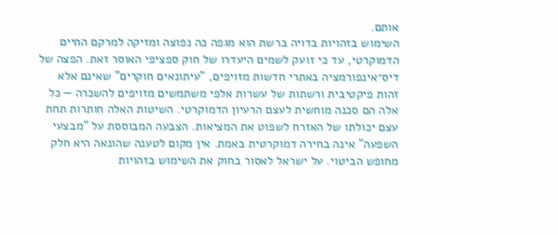אותם.
השימוש בזהויות בדויה ברשת הוא מגפה כה נפוצה ומזיקה למרקם החיים הדמוקרטי, עד כי זועק לשמים היעדרו של חוק ספציפי האוסר זאת. הפצה של דיס־אינפורמציה באתרי חדשות מזויפים, "עיתונאים חוקרים" שאינם אלא זהות פיקטיבית ורשתות של עשרות אלפי משתמשים מזויפים להשכרה — כל אלה הם סכנה מוחשית לעצם הרעיון הדמוקרטי. השיטות האלה חותרות תחת עצם יכולתו של האזרח לשפוט את המציאות. הצבעה המבוססת על "מבצעי השפעה" אינה בחירה דמוקרטית באמת. אין מקום לטענה שהונאה היא חלק מחופש הביטוי. על ישראל לאסור בחוק את השימוש בזהויות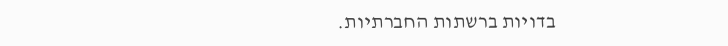בדויות ברשתות החברתיות.